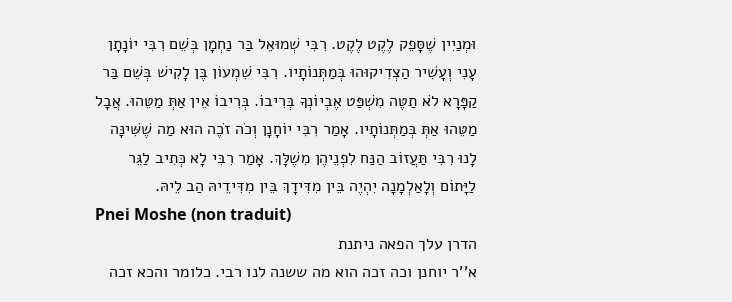וּמְנַיִין שֶׁסָּפֵק לֶקֶט לֶקֶט. רִבִּי שְׁמוּאֵל בַּר נַחְמָן בְּשֵׁם רִבִּי יוֹנָתָן עָנִי וְעָשִׁיר הַצְדִיקוּהוּ בְּמַתְּנוֹתָיו. רִבִּי שִׁמְעוֹן בֶּן לָקִישׁ בְּשֵׁם בַּר קַפָּרָא לֹא תַטֶּה מִשְׁפַּט אֶבְיוֹנְךָ בְּרִיבוֹ. בְּרִיבוֹ אֵין אַתְּ מַטֵּהוּ. אֲבָל מַטֵּהוּ אַתְּ בְּמַתְּנוֹתָיו. אָמַר רִבִּי יוֹחָנָן וְכֹה זֹכֶה הוּא מַה שֶׁשִּׁינָּה לָנוּ רִבִּי תַּעֲזוֹב הַנַּח לִפְנֵיהֶן מִשֶׁלָּךְ. אָמַר רִבִּי לָא כְּתִיב לַגֵּר לַיָּתוֹם וְלָאַלְמָנָה יִהְיֶה בֵּין מִדִּידָךְ בֵּין מִדִּידֵיהּ הַב לֵיהּ.
Pnei Moshe (non traduit)
הדרן עלך הפאה ניתנת
א''ר יוחנן וכה זכה הוא מה ששנה לנו רבי. כלומר והכא זכה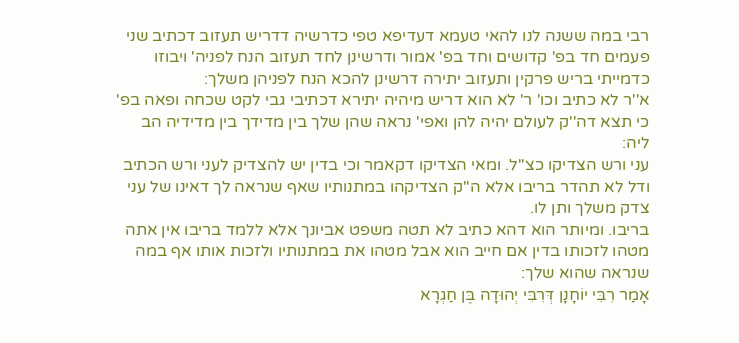רבי במה ששנה לנו להאי טעמא דעדיפא טפי כדרשיה דדריש תעזוב דכתיב שני פעמים חד בפ' קדושים וחד בפ' אמור ודרשינן לחד תעזוב הנח לפניה' ויבוזו כדמייתי בריש פרקין ותעזוב יתירה דרשינן להכא הנח לפניהן משלך:
א''ר לא כתיב וכו' ר' לא הוא דריש מיהיה יתירא דכתיבי גבי לקט שכחה ופאה בפ' כי תצא דה''ק לעולם יהיה להן ואפי' נראה שהן שלך בין מדידך בין מדידיה הב ליה:
עני ורש הצדיקו כצ''ל. ומאי הצדיקו דקאמר וכי בדין יש להצדיק לעני ורש הכתיב ודל לא תהדר בריבו אלא ה''ק הצדיקהו במתנותיו שאף שנראה לך דאינו של עני צדק משלך ותן לו.
בריבו. ומיותר הוא דהא כתיב לא תטה משפט אביונך אלא ללמד בריבו אין אתה מטהו לזכותו בדין אם חייב הוא אבל מטהו את במתנותיו ולזכות אותו אף במה שנראה שהוא שלך:
אָמַר רִבִּי יוֹחָנָן דְּרִבִּי יְהוּדָה בֶּן חַגְרָא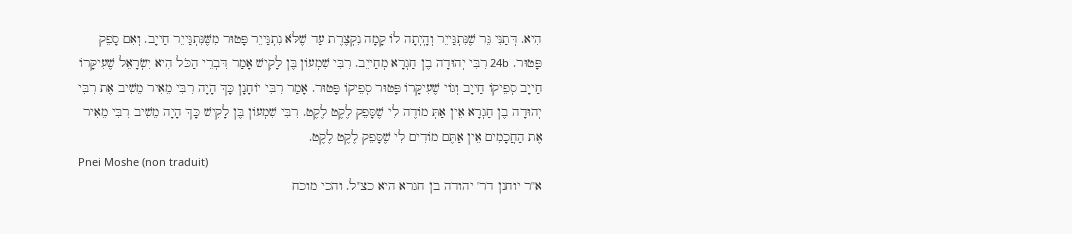הִיא. דְּתַנִּי גֵּר שֶׁנִּתְגַּייֵר וְהָֽיְתָה לוֹ קָמָה נִקְצֶרֶת עַד שֶׁלֹּא נִתְגַּייֵר פָּטוּר מִשֶּׁנִּתְגַּייֵר חַייָב. וְאִם סָפֵק פָּטוּר. 24b רִבִּי יְהוּדָה בֶן חַגְרָא מְחַייֵב. רִבִּי שִׁמְעוֹן בֶּן לָקִישׁ אָמַר דִּבְרֵי הַכֹּל הִיא יִשְׂרָאֵל שֶׁעִיקָּרוֹ חַייָב סְפֵיקוֹ חַייָב וְגוֹי שֶׁעִיקָּרוֹ פָּטוּר סְפֵיקוֹ פָּטוּר. אָמַר רִבִּי יוֹחָנָן כָּךְ הָיָה רִבִּי מֵאִיר מֵשִׁיב אֶת רִבִּי יְהוּדָה בֶן חַגְרָא אֵין אַתְּ מוֹדֶה לִי שֶׁסָּפֵק לֶקֶט לֶקֶט. רִבִּי שִׁמְעוֹן בֶּן לָקִישׁ כָּךְ הָיָה מֵשִׁיב רִבִּי מֵאִיר אֶת הַחֲכָמִים אֵין אַתֶּם מוֹדִים לִי שֶׁסָּפֵק לֶקֶט לֶקֶט.
Pnei Moshe (non traduit)
א''ר יוחנן דר' יהודה בן חגרא היא כצ''ל. והכי מוכח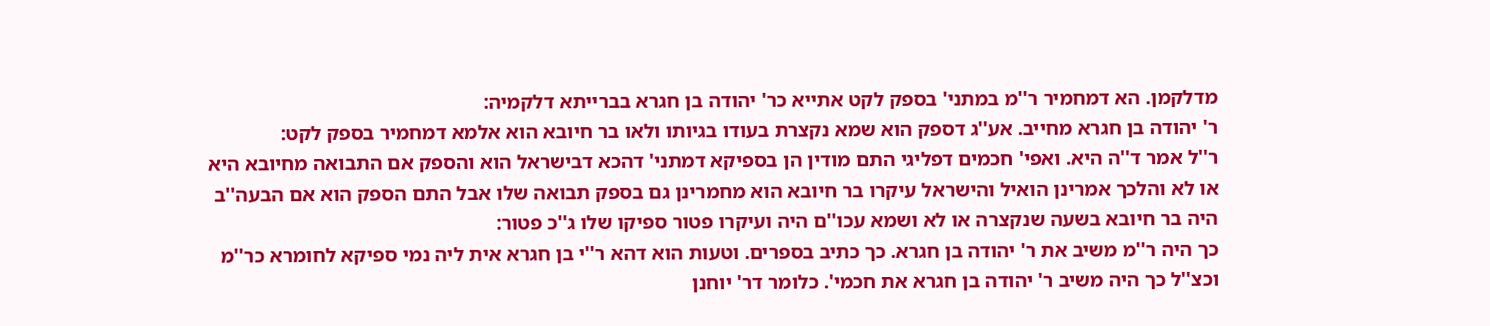מדלקמן. הא דמחמיר ר''מ במתני' בספק לקט אתייא כר' יהודה בן חגרא בברייתא דלקמיה:
ר' יהודה בן חגרא מחייב. אע''ג דספק הוא שמא נקצרת בעודו בגיותו ולאו בר חיובא הוא אלמא דמחמיר בספק לקט:
ר''ל אמר ד''ה היא. ואפי' חכמים דפליגי התם מודין הן בספיקא דמתני' דהכא דבישראל הוא והספק אם התבואה מחיובא היא או לא והלכך אמרינן הואיל והישראל עיקרו בר חיובא הוא מחמרינן גם בספק תבואה שלו אבל התם הספק הוא אם הבעה''ב היה בר חיובא בשעה שנקצרה או לא ושמא עכו''ם היה ועיקרו פטור ספיקו שלו ג''כ פטור:
כך היה ר''מ משיב את ר' יהודה בן חגרא. כך כתיב בספרים. וטעות הוא דהא ר''י בן חגרא אית ליה נמי ספיקא לחומרא כר''מ וכצ''ל כך היה משיב ר' יהודה בן חגרא את חכמי'. כלומר דר' יוחנן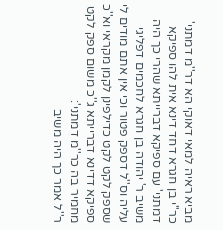מביא ראיה למאי דאוקי הא דר''מ דמתני' כר''י בן חגרא דחד דינא אית להו ספיקא דמתני' עם ספיקא דברייתא שהרי כך היה משיב ר' יהודה בן חגרא לחכמים דפליגי עליה וס''ל דספק פטור וכי אין אתם מודים לי שספק לקט לקט כדילפינן לקמן מקראי וא''כ ספיקא דדינא דברייתא ג''כ משום ספק לקט מחמיר בה כר''מ דמתני':
ר''ל אמר כך היה משיב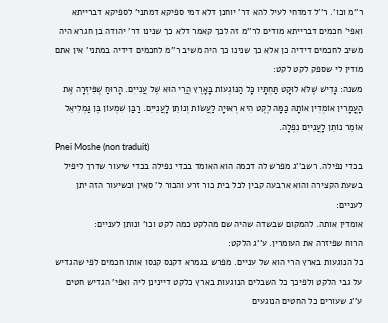ר''מ וכו'. ר''ל דמדחי לעיל להא דר' יוחנן דלא דמי ספיקא דמתני' לספיקא דברייתא ואפי' חכמים דברייתא מודים לר''מ זה לכך קאמר דלא כך שנינו דר' יהודה בן חגרא היה משיב לחכמים דידיה כן אלא כך שנינו כך היה משיב ר''מ לחכמים דידיה במתני' אין אתם מודין לי שספק לקט לקט:
משנה: גָּדִישׁ שֶׁלֹּא לוּקָט תַּחְתָּיו כָּל הַנּוֹגְעוֹת בָּאָרֶץ הֲרֵי הוּא שֶׁל עֲנִייִם. הָרוּחַ שֶׁפִּיזְּרָה אֶת הָעֳמָרִין אוֹמְדִין אוֹתָהּ כַּמָּה לֶקֶט הִיא רְאוּיָה לַעֲשׂוֹת וְנוֹתֵן לָעֲנִייִם. רַבַּן שִׁמְעוֹן בֶּן גַּמְלִיאֵל אוֹמֵר נוֹתֵן לָעֲנִייִם נִפְלָה.
Pnei Moshe (non traduit)
בכדי נפילה. רשב''ג מפרש לה דכמה הוא האומד בכדי נפילה בכדי שיעור שדרך ליפיל בשעת הקצירה והוא ארבעה קבין לכל בית כור זרע והכור ל' סאין וכשיעור הזה יתן לעניים:
אומדין אותה. להמקום שבשדה שהיה שם מהלקט כמה לקט וכו' ונותן לעניים:
הרוח שפיזרה את העומרין. ע''ג הלקט:
כל הנוגעות בארץ הרי הוא של עניים. מפרש בגמרא דקנס קנסו אותו חכמים לפי שהגדיש על גבי הלקט ולפיכך כל השבלים הנוגעות בארץ כלקט דיינינן ליה ואפי' הגדיש חטים ע''ג שעורים כל החטים הנוגעים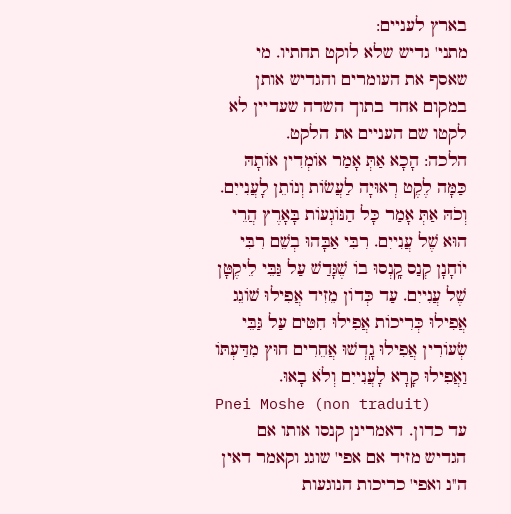בארץ לעניים:
מתני' גדיש שלא לוקט תחתיו. מי שאסף את העומרים והגדיש אותן במקום אחד בתוך השדה שעדיין לא לקטו שם העניים את הלקט.
הלכה: הָכָא אַתְּ אָמַר אוֹמְדִין אוֹתָהּ כַּמָּה לֶקֶט רְאוּיָה לַעֲשׂוֹת וְנוֹתֵן לָעֲנִייִם. וְכֹהּ אַתְּ אָמַר כָּל הַנּוֹגְעוֹת בָּאָרֶץ הֲרֵי הוּא שֶׁל עֲנִייִם. רִבִּי אַבָּהוּ בְשֵׁם רִבִּי יוֹחָנָן קְנַס קָֽנְסוּ בוֹ שֶׁגָּדַשׁ עַל גַּבֵּי לֵיקֶטָּן שֶׁל עֲנִייִם. עַד כְּדוֹן מֵזִיד אֲפִילוּ שׁוֹגֵג אֲפִילוּ כְּרִיכוֹת אֲפִילוּ חִטִּים עַל גַּבֵּי שְׂעוֹרִין אֲפִילוּ גָֽדְשׁוּ אֲחֵרִים חוּץ מִדַּעְתּוֹ וַאֲפִילוּ קָרָא לָעֲנִייִם וְלֹא בָאוּ.
Pnei Moshe (non traduit)
עד כדון. דאמרינן קנסו אותו אם הגדיש מזיד אם אפי' שוגג וקאמר דאין ה''נ ואפי' כריכות הנוגעות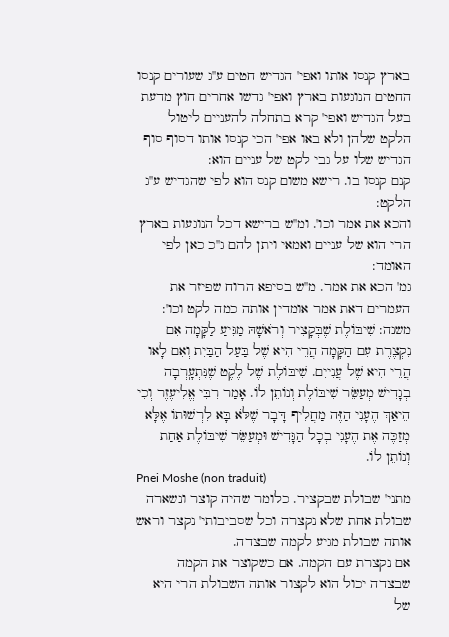בארץ קנסו אותו ואפי' הגדיש חטים ע''ג שעורים קנסו החטים הנוגעות בארץ ואפי' גדשו אחרים חוץ מדעת בעל הגדיש ואפי' קרא בתחלה להעניים ליטול הלקט שלהן ולא באו אפי' הכי קנסו אותו דסוף סוף הגדיש שלו על גבי לקט של עניים הוא:
קנם קנסו בו. רישא משום קנס הוא לפי שהגדיש ע''ג הלקט:
והכא את אמר וכו'. ומ''ש ברישא דכל הנוגעות בארץ הרי הוא של עניים ואמאי ויתן להם ג''כ כאן לפי האומד:
גמ' הכא את אמר. מ''ש בסיפא הרוח שפיזר את העמרים דאת אמר אומדין אותה כמה לקט וכו':
משנה: שִׁיבּוֹלֶת שֶׁבְּקָצִיר וְרֹאשָׁהּ מַגִּיעַ לַקָּמָה אִם נִקְצֶרֶת עִם הַקָּמָה הֲרֵי הִיא שֶׁל בַּעַל הַבַּיִת וְאִם לָאו הֲרֵי הִיא שֶׁל עֲנִייִם. שִׁיבּוֹלֶת שֶׁל לֶקֶט שֶׁנִּתְעָֽרְבָה בְגָדִישׁ מְעַשֵּׂר שִׁיבּוֹלֶת וְנוֹתֵן לוֹ. אָמַר רִבִּי אֱלִיעֶזֶר וְכִי הֵיאַךְ הֶעָנִי הַזֶּה מַחֲלִיף דָּבָר שֶׁלֹּא בָּא לִרְשׁוּתוֹ אֶלָּא מְזַכֶּה אֶת הֶעָנִי בְכָל הַגָּדִישׁ וּמְעַשֵּׂר שִׁיבּוֹלֶת אַחַת וְנוֹתֵן לוֹ.
Pnei Moshe (non traduit)
מתני' שבולת שבקציר. כלומר שהיה קוצר ונשארה שבולת אחת שלא נקצרה וכל שסביבותי' נקצר וראש אותה שבולת מגיע לקמה שבצדה.
אם נקצרת עם הקמה. אם כשקוצר את הקמה שבצדה יכול הוא לקצור אותה השבולת הרי היא של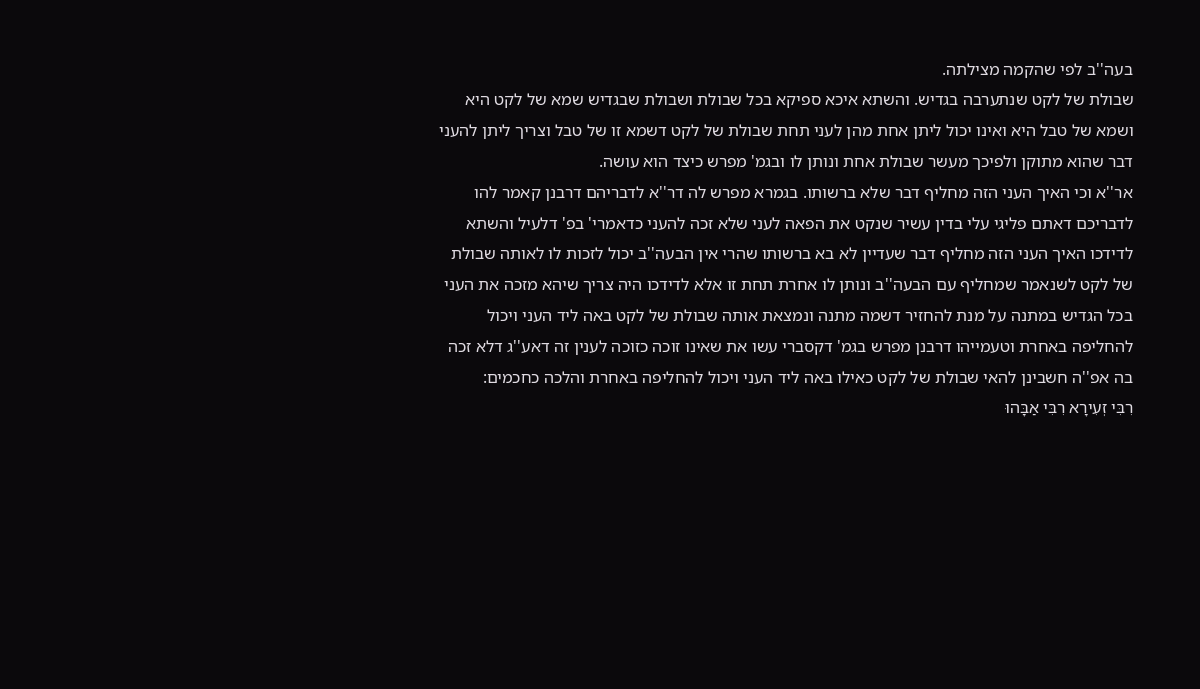בעה''ב לפי שהקמה מצילתה.
שבולת של לקט שנתערבה בגדיש. והשתא איכא ספיקא בכל שבולת ושבולת שבגדיש שמא של לקט היא ושמא של טבל היא ואינו יכול ליתן אחת מהן לעני תחת שבולת של לקט דשמא זו של טבל וצריך ליתן להעני דבר שהוא מתוקן ולפיכך מעשר שבולת אחת ונותן לו ובגמ' מפרש כיצד הוא עושה.
אר''א וכי האיך העני הזה מחליף דבר שלא ברשותו. בגמרא מפרש לה דר''א לדבריהם דרבנן קאמר להו לדבריכם דאתם פליגי עלי בדין עשיר שנקט את הפאה לעני שלא זכה להעני כדאמרי' בפ' דלעיל והשתא לדידכו האיך העני הזה מחליף דבר שעדיין לא בא ברשותו שהרי אין הבעה''ב יכול לזכות לו לאותה שבולת של לקט לשנאמר שמחליף עם הבעה''ב ונותן לו אחרת תחת זו אלא לדידכו היה צריך שיהא מזכה את העני בכל הגדיש במתנה על מנת להחזיר דשמה מתנה ונמצאת אותה שבולת של לקט באה ליד העני ויכול להחליפה באחרת וטעמייהו דרבנן מפרש בגמ' דקסברי עשו את שאינו זוכה כזוכה לענין זה דאע''ג דלא זכה בה אפ''ה חשבינן להאי שבולת של לקט כאילו באה ליד העני ויכול להחליפה באחרת והלכה כחכמים:
רִבִּי זְעִירָא רִבִּי אַבָּהוּ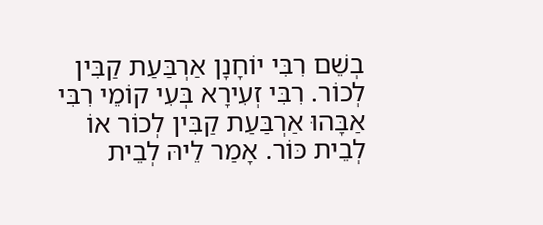בְשֵׁם רִבִּי יוֹחָנָן אַרְבַּעַת קַבִּין לְכוֹר. רִבִּי זְעִירָא בְּעִי קוֹמֵי רִבִּי אַבָּהוּ אַרְבַּעַת קַבִּין לְכוֹר אוֹ לְבֵית כּוֹר. אָמַר לֵיהּ לְבֵית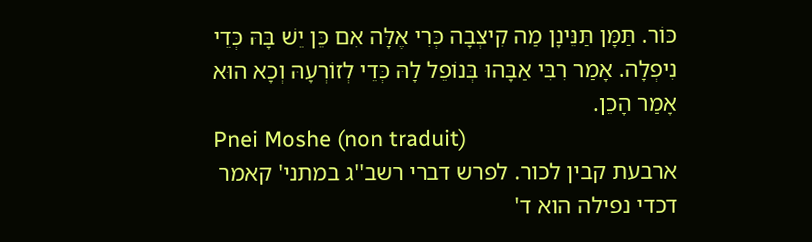כּוֹר. תַּמָּן תַּנֵּינָן מַה קִיצְבָה כְּרִי אֶלָּה אִם כֵּן יֵשׁ בָּהּ כְּדֵי נִיפְלָה. אָמַר רִבִּי אַבָּהוּ בְּנוֹפֵל לָהּ כְּדֵי לְזוֹרְעָהּ וְכָא הוּא אָמַר הָכֵן.
Pnei Moshe (non traduit)
ארבעת קבין לכור. לפרש דברי רשב''ג במתני' קאמר דכדי נפילה הוא ד'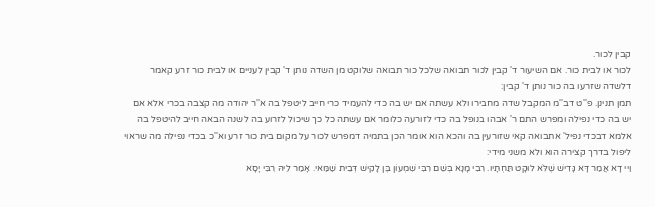קבין לכור.
לכור או לבית כור. אם השיעור ד' קבין לכור תבואה שלכל כור תבואה שלוקט מן השדה נותן ד' קבין לעניים או לבית כור זרע קאמר דלשדה שזרעו בה כור נותן ד' קבין:
תמן תנינן. פ''ט דב''מ המקבל שדה מחבירו ולא עשתה אם יש בה כדי להעמיד כרי חייב ליטפל בה א''ר יהודה מה קצבה בכרי אלא אם יש בה כדי נפילה ומפרש התם ר' אבהו בנופל בה כדי לזורעה כלומר אם עשתה כל כך שיכול לזרוע בה לשנה הבאה חייב להיטפל בה אלמא דבכדי נפיל' אתבואה קאי שזורעין בה והכא הוא אומר הכן בתמיה דמפרש לכור על מקום בית כור זרע וא''כ בכדי נפילה מה שראוי ליפול בדרך קצירה הוא ולא משני מידי:
וַיי דָא אֲמַר דָּא גָּדִישׁ שֶׁלֹּא לוּקָט תַּחְתָּיו. רִבִי מָנָא בְּשֵׁם רִבִּי שִׁמְעוֹן בֶּן לָקִישׁ דְּבֵית שַׁמַּאי. אָמַר לֵיהּ רִבִּי יָסָא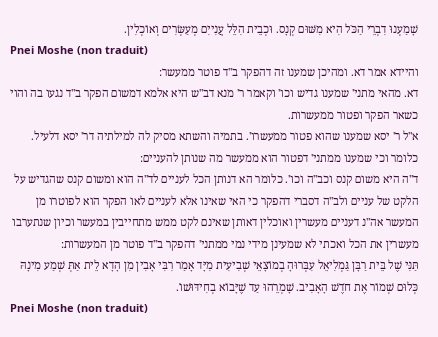שָׁמַעְנוּ דִבְרֵי הַכֹּל הִיא מִשּׁוּם קְנָס. וּכְבֵית הִלֵּל עֲנִייִם מְעַשְּׂרִים וְאוֹכְלִין.
Pnei Moshe (non traduit)
והיידא אמר דא. ומהיכן שמענו זה דהפקר ב''ד פוטר ממעשר:
דא. מהאי מתני' שמענו גדיש וכו' וקאמר ר' מנא דב''ש היא אלמא דמשום הפקר ב''ד נגעו בה והוי כשאר הפקר ופטור ממעשרות.
א''ל ר' יסא שמענו שהוא פטור ממעשרו'. בתמיה והשתא מסיק לה למילתיה דר' יסא דלעיל. כלומר וכי שמענו ממתני' דפטור הוא ממעשר מה שנותן להעניים:
ד''ה היא משום קנס וכב''ה וכו'. כלומר הא דנותן הכל לעניים לד''ה הוא ומשום קנס שהגדיש על הלקט של עניים ולב''ה דסברי דהפקר כי האי שאינו אלא לעניים לאו הפקר הוא לפוטרו מן המעשר אה''נ דעניים מעשרין ואוכלין דאותן שאינם לקט ממש מתחייבין במעשר וכיון שנתערבו מעשרין את הכל ואכתי לא שמעינן מידי נמי ממתני' דהפקר ב''ד פוטר מן המעשרות:
תַּנִּי שֶׁל בֵּית רַבָּן גַּמְלִיאֵל עִבְּרוּהָ בְמוֹצָאֵי שְׁבִיעִית מִיָּד אָמַר רִבִּי אָבִין מִן הָדָא לֵית אַתְּ שְׁמַע מִינָהּ כְּלוּם שְׁמוֹר אֶת חֹדֶשׁ הָאָבִיב. שָׁמְרֵהוּ עַד שֶׁיָּבוֹא בְחִידּוּשׁוֹ.
Pnei Moshe (non traduit)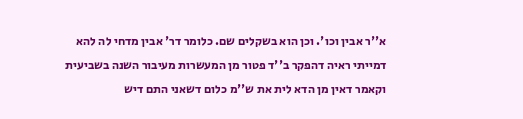א''ר אבין וכו'. וכן הוא בשקלים שם. כלומר דר' אבין מדחי לה להא דמייתי ראיה דהפקר ב''ד פטור מן המעשרות מעיבור השנה בשביעית וקאמר דאין מן הדא לית את ש''מ כלום דשאני התם דיש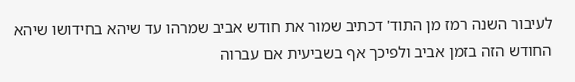לעיבור השנה רמז מן התוד' דכתיב שמור את חודש אביב שמרהו עד שיהא בחידושו שיהא החודש הזה בזמן אביב ולפיכך אף בשביעית אם עברוה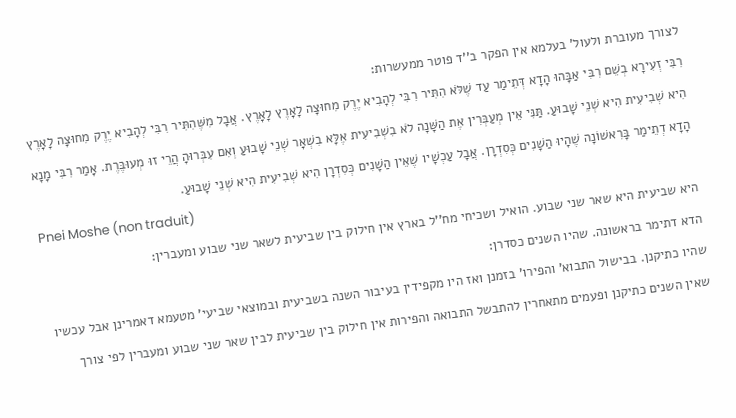לצורך מעוברת ולעול' בעלמא אין הפקר ב''ד פוטר ממעשרות:
רִבִּי זְעִירָא בְשֵׁם רִבִּי אַבָּהוּ הָדָא דְּתֵימַר עַד שֶׁלֹּא הִתִּיר רִבִּי לְהָבִיא יֶרֶק מִחוּצָה לָאָרֶץ לָאָרֶץ. אֲבָל מִשֶּׁהִתִּיר רִבִּי לְהָבִיא יֶרֶק מִחוּצָה לָאָרֶץ הִיא שְׁבִיעִית הִיא שְׁנֵי שָׁבוּעַ. תַּנִּי אֵין מְעַבְּרִין אֶת הַשָּׁנָה לֹא בִשְׁבִיעִית אֶלָּא בִשְׁאָר שְׁנֵי שָׁבוּעַ וְאִם עִבְּרוּהָ הֲרֵי זוּ מְעוּבֶּרֶת. אָמַר רִבִּי מָנָא הָדָא דְתֵימַר בָּרִאשׁוֹנָה שֶׁהָיוּ הַשָׁנִים כְּסִדְרָן. אֲבָל עַכְשָׁיו שֶׁאֵין הַשָׁנִים כְּסִדְרָן הִיא שְׁבִיעִית הִיא שְׁנֵי שָׁבוּעַ.
Pnei Moshe (non traduit)
היא שביעית היא שאר שני שבוע. הואיל ושכיחי מח''ל בארץ אין חילוק בין שביעית לשאר שני שבוע ומעברין:
הדא דתימר בראשונה. שהיו השנים כסדרן:
שהיו כתיקנן. בבישול התבוא' והפירו' בזמנן ואז היו מקפידין בעיבור השנה בשביעית ובמוצאי שביעי' מטעמא דאמרינן אבל עכשיו שאין השנים כתיקנן ופעמים מתאחרין להתבשל התבואה והפירות אין חילוק בין שביעית לבין שאר שני שבוע ומעברין לפי צורך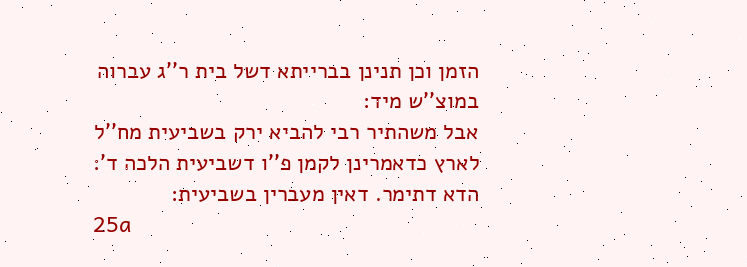הזמן וכן תנינן בברייתא דשל בית ר''ג עברוה במוצ''ש מיד:
אבל משהתיר רבי להביא ירק בשביעית מח''ל לארץ כדאמרינן לקמן פ''ו דשביעית הלכה ד':
הדא דתימר. דאין מעברין בשביעית:
25a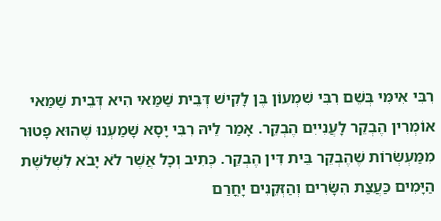רִבִּי אִימִּי בְּשֵׁם רִבִּי שִׁמְעוֹן בֶּן לָקִישׁ דְּבֵית שַׁמַּאי הִיא דְּבֵית שַׁמַּאי אוֹמְרִין הֶבְקֵר לָעֲנִייִם הֶבְקֵר. אָמַר לֵיהּ רִבִּי יָסָא שָׁמַעְנוּ שֶׁהוּא פָטוּר מִמַּעְשְׂרוֹת שֶׁהֶבְקֵר בֵּית דִּין הֶבְקֵר. כְּתִיב וְכָל אֲשֶׁר לֹא יָבֹא לִשְׁלֹשֶׁת הַיָּמִים כַּעֲצַת הִשָּׂרִים וְהַזְּקֵנִים יָחֳרַם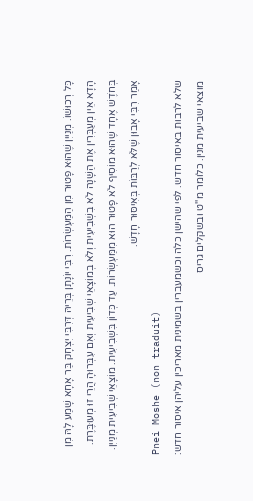כָּל רְכוּשׁוֹ. מְנַייִן שֶׁהוּא פָטוּר מִן הַמַּעְשְׂרוֹת. רִבִּי יוֹנָתָן בְּרֵיהּ דְּרִבִּי יִצְחָק בַּר אָחָא שָׁמַע לָהּ מִן הָדָא אֵין מְעַבְּרִין אֶת הַשָּׁנָה לֹא בִשְׁבִיעִית וְלֹא בְמוֹצָאֵי שְׁבִיעִית וְאִם עִבְּרוּהָ הֲרֵי זוּ מְעוּבֶּרֶת. בְּחֹדֶשׁ אֶחָד שֶׁהוּא מוֹסִיף לֹא פָטוּר הוּא מִמַּעְשְׂרוֹת. עַד כְּדוֹן בִּשְׁבִיעִית. מוֹצָאֵי שְׁבִיעִית מְנַייִן. אָמַר רִבִּי אָבוּן שֶׁלֹּא לְרַבּוֹת בְּאִיסּוּר חָדָשׁ.
Pnei Moshe (non traduit)
שלא לרבות באיסור חדש. לפי שהישן כלה וכשמעברין בשמינית מאריכין עליהן איסור חדש:
מוצאי שביעית מנין. כלומר מ''ט ובשקלים גריס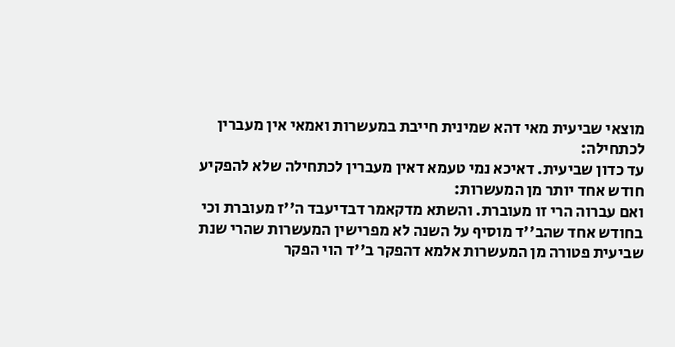מוצאי שביעית מאי דהא שמינית חייבת במעשרות ואמאי אין מעברין לכתחילה:
עד כדון שביעית. דאיכא נמי טעמא דאין מעברין לכתחילה שלא להפקיע חודש אחד יותר מן המעשרות:
ואם עברוה הרי זו מעוברת. והשתא מדקאמר דבדיעבד ה''ז מעוברת וכי בחודש אחד שהב''ד מוסיף על השנה לא מפרישין המעשרות שהרי שנת שביעית פטורה מן המעשרות אלמא דהפקר ב''ד הוי הפקר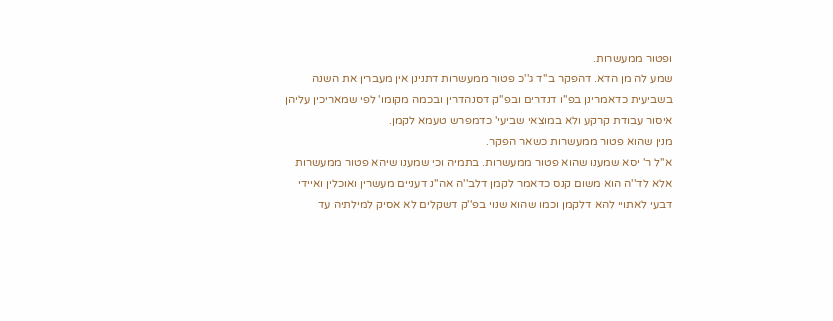ופטור ממעשרות.
שמע לה מן הדא. דהפקר ב''ד ג''כ פטור ממעשרות דתנינן אין מעברין את השנה בשביעית כדאמרינן בפ''ו דנדרים ובפ''ק דסנהדרין ובכמה מקומו' לפי שמאריכין עליהן איסור עבודת קרקע ולא במוצאי שביעי' כדמפרש טעמא לקמן.
מנין שהוא פטור ממעשרות כשאר הפקר.
א''ל ר' יסא שמענו שהוא פטור ממעשרות. בתמיה וכי שמענו שיהא פטור ממעשרות אלא לד''ה הוא משום קנס כדאמר לקמן דלב''ה אה''נ דעניים מעשרין ואוכלין ואיידי דבעי לאתויי להא דלקמן וכמו שהוא שנוי בפ''ק דשקלים לא אסיק למילתיה עד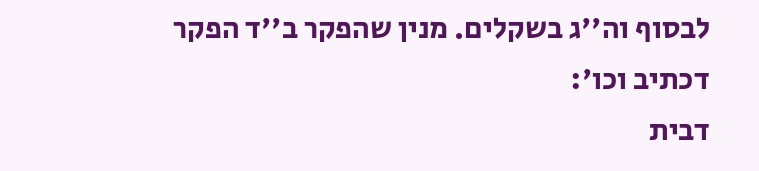לבסוף וה''ג בשקלים. מנין שהפקר ב''ד הפקר דכתיב וכו':
דבית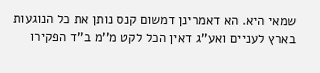שמאי היא. הא דאמרינן דמשום קנס נותן את כל הנוגעות בארץ לעניים ואע''ג דאין הכל לקט מ''מ ב''ד הפקירו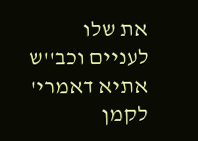את שלו לעניים וכב''ש אתיא דאמרי' לקמן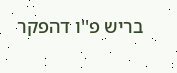בריש פ''ו דהפקר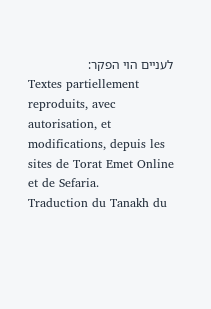לעניים הוי הפקר:
Textes partiellement reproduits, avec autorisation, et modifications, depuis les sites de Torat Emet Online et de Sefaria.
Traduction du Tanakh du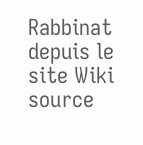Rabbinat depuis le site Wiki source